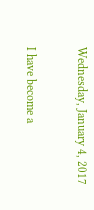Wednesday, January 4, 2017

I have become a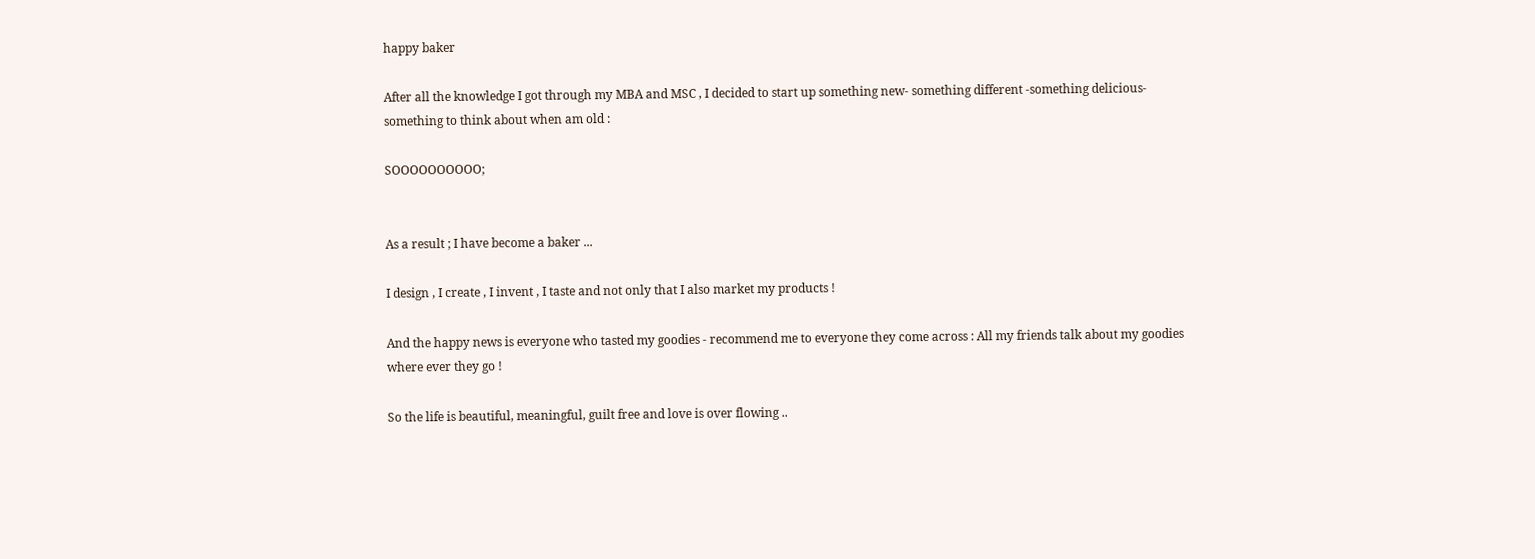happy baker

After all the knowledge I got through my MBA and MSC , I decided to start up something new- something different -something delicious- something to think about when am old :

SOOOOOOOOOO;


As a result ; I have become a baker ...

I design , I create , I invent , I taste and not only that I also market my products !

And the happy news is everyone who tasted my goodies - recommend me to everyone they come across : All my friends talk about my goodies where ever they go !

So the life is beautiful, meaningful, guilt free and love is over flowing ..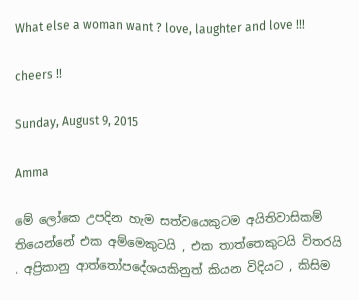What else a woman want ? love, laughter and love !!!

cheers !!

Sunday, August 9, 2015

Amma

මේ ලෝකෙ උපදින හැම සත්වයෙකුටම අයිතිවාසිකම් තියෙන්නේ එක අම්මෙකුටයි , එක තාත්තෙකුටයි විතරයි . අප්‍රිකානු ආත්තෝපදේශයකිනුත් කියන විදියට , කිසිම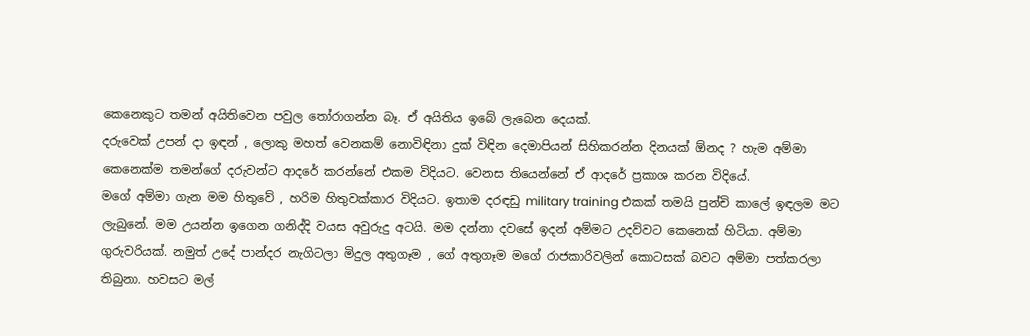කෙනෙකුට තමන් අයිතිවෙන පවුල තෝරාගන්න බෑ. ඒ අයිතිය ඉබේ ලැබෙන දෙයක්.
දරුවෙක් උපන් දා ඉඳන් , ලොකු මහත් වෙනකම් නොවිඳිනා දුක් විඳින දෙමාපියන් සිහිකරන්න දිනයක් ඕනද ? හැම අම්මා කෙනෙක්ම තමන්ගේ දරුවන්ට ආදරේ කරන්නේ එකම විදියට. වෙනස තියෙන්නේ ඒ ආදරේ ප්‍රකාශ කරන විදියේ.
මගේ අම්මා ගැන මම හිතුවේ , හරිම හිතුවක්කාර විදියට. ඉතාම දරඳඩු military training එකක් තමයි පුන්චි කාලේ ඉඳලම මට ලැබුනේ. මම උයන්න ඉගෙන ගනිද්දි වයස අවුරුදු අටයි. මම දන්නා දවසේ ඉදන් අම්මට උදව්වට කෙනෙක් හිටියා. අම්මා ගුරුවරියක්. නමුත් උදේ පාන්දර නැගිටලා මිදුල අතුගෑම , ගේ අතුගෑම මගේ රාජකාරිවලින් කොටසක් බවට අම්මා පත්කරලා තිබුනා. හවසට මල්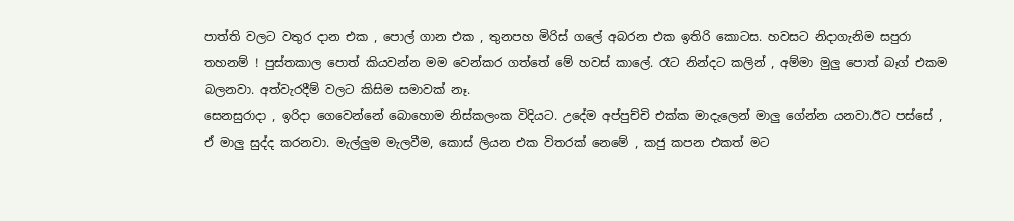පාත්ති වලට වතුර දාන එක , පොල් ගාන එක , තුනපහ මිරිස් ගලේ අබරන එක ඉතිරි කොටස. හවසට නිදාගැනිම සපුරා තහනම් ! පුස්තකාල පොත් කියවන්න මම වෙන්කර ගත්තේ මේ හවස් කාලේ. රෑට නින්දට කලින් , අම්මා මුලු පොත් බෑග් එකම බලනවා. අත්වැරදීම් වලට කිසිම සමාවක් නෑ.
සෙනසුරාදා , ඉරිදා ගෙවෙන්නේ බොහොම නිස්කලංක විදියට. උදේම අප්පුච්චි එක්ක මාදැලෙන් මාලු ගේන්න යනවා.ඊට පස්සේ , ඒ මාලු සුද්ද කරනවා. මැල්ලුම මැලවීම, කොස් ලියන එක විතරක් නෙමේ , කජු කපන එකත් මට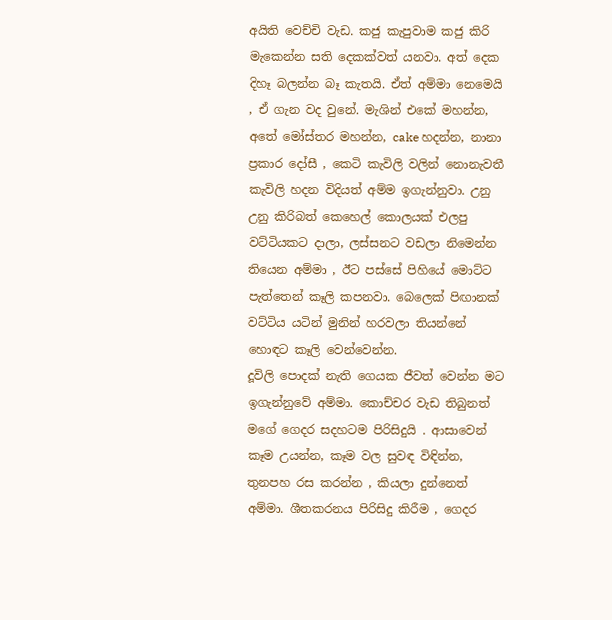අයිති වෙච්චි වැඩ. කජු කැපුවාම කජු කිරි මැකෙන්න සති දෙකක්වත් යනවා. අත් දෙක දිහෑ බලන්න බෑ කැතයි. ඒත් අම්මා නෙමෙයි , ඒ ගැන වද වුනේ. මැශින් එකේ මහන්න, අතේ මෝස්තර මහන්න, cake හදන්න, නානා ප්‍රකාර දෝසී , කෙටි කැවිලි වලින් නොනැවතී කැවිලි හදන විදියත් අම්ම ඉගැන්නුවා. උනු උනු කිරිබත් කෙහෙල් කොලයක් එලපු වට්ටියකට දාලා, ලස්සනට වඩලා නිමෙන්න තියෙන අම්මා , ඊට පස්සේ පිහියේ මොට්ට පැත්තෙන් කෑලි කපනවා. බෙලෙක් පිඟානක් වට්ටිය යටින් මුනින් හරවලා තියන්නේ හොඳට කෑලි වෙන්වෙන්න.
දූවිලි පොදක් නැති ගෙයක ජීවත් වෙන්න මට ඉගැන්නුවේ අම්මා. කොච්චර වැඩ තිබුනත් මගේ ගෙදර සදහටම පිරිසිදුයි . ආසාවෙන් කෑම උයන්න, කෑම වල සුවඳ විඳින්න, තුනපහ රස කරන්න , කියලා දුන්නෙත් අම්මා. ශීතකරනය පිරිසිදු කිරීම , ගෙදර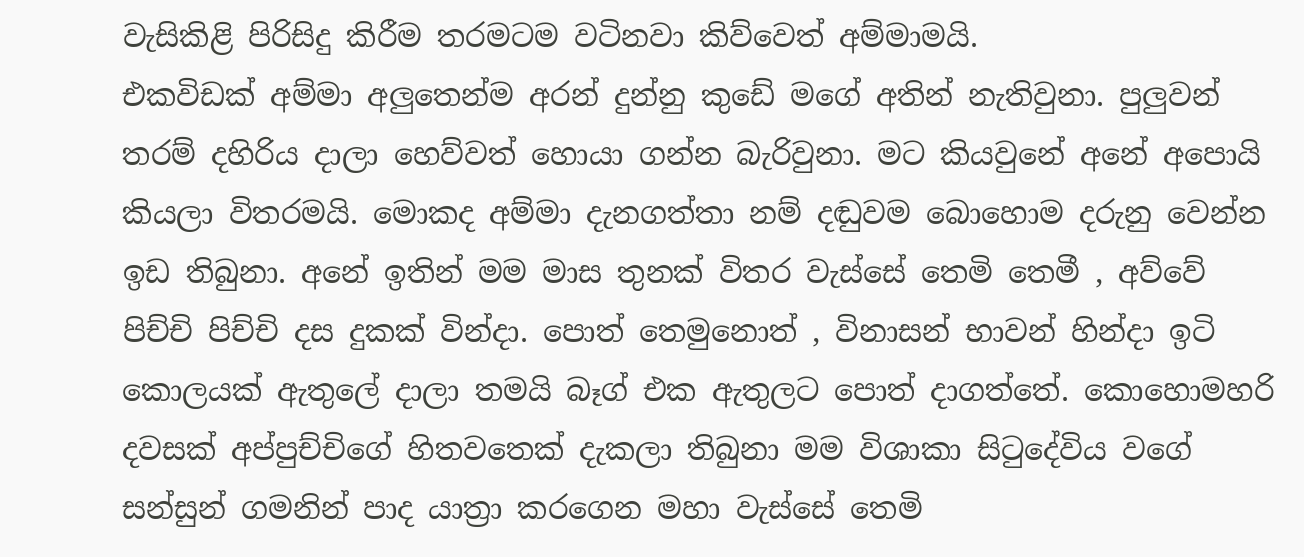වැසිකිළි පිරිසිදු කිරීම තරමටම වටිනවා කිව්වෙත් අම්මාමයි.
එකවිඩක් අම්මා අලුතෙන්ම අරන් දුන්නු කුඩේ මගේ අතින් නැතිවුනා. පුලුවන් තරම් දහිරිය දාලා හෙව්වත් හොයා ගන්න බැරිවුනා. මට කියවුනේ අනේ අපොයි කියලා විතරමයි. මොකද අම්මා දැනගත්තා නම් දඬුවම බොහොම දරුනු වෙන්න ඉඩ තිබුනා. අනේ ඉතින් මම මාස තුනක් විතර වැස්සේ තෙමි තෙමී , අව්වේ පිච්චි පිච්චි දස දුකක් වින්දා. පොත් තෙමුනොත් , විනාසන් භාවන් හින්දා ඉටි කොලයක් ඇතුලේ දාලා තමයි බෑග් එක ඇතුලට පොත් දාගත්තේ. කොහොමහරි දවසක් අප්පුච්චිගේ හිතවතෙක් දැකලා තිබුනා මම විශාකා සිටුදේවිය වගේ සන්සුන් ගමනින් පාද යාත්‍රා කරගෙන මහා වැස්සේ තෙමි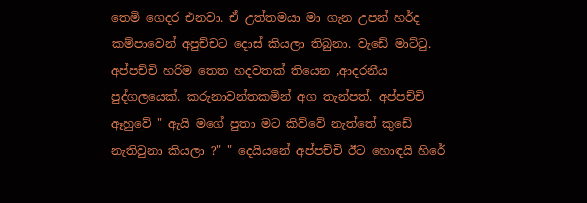තෙමි ගෙදර එනවා. ඒ උත්තමයා මා ගැන උපන් හර්ද කම්පාවෙන් අපුච්චට දොස් කියලා තිබුනා. වැඩේ මාට්ටු. අප්පච්චි හරිම තෙත හදවතක් තියෙන ,ආදරනීය පුද්ගලයෙක්. කරුනාවන්තකමින් අග තැන්පත්. අප්පච්චි ඈහුවේ " ඇයි මගේ පුතා මට කිව්වේ නැත්තේ කුඩේ නැතිවුනා කියලා ?" " දෙයියනේ අප්පච්චි ඊට හොඳයි හිරේ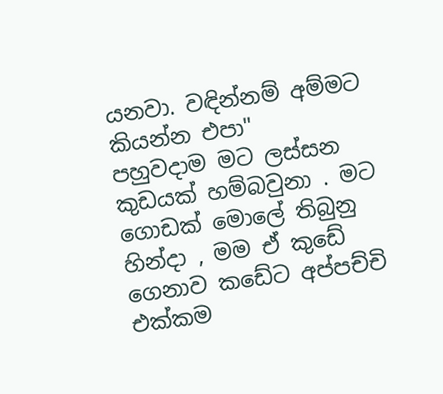යනවා. වඳින්නම් අම්මට කියන්න එපා"
පහුවදාම මට ලස්සන කුඩයක් හම්බවුනා . මට ගොඩක් මොලේ තිබුනු හින්දා , මම ඒ කුඩේ ගෙනාව කඩේට අප්පච්චි එක්කම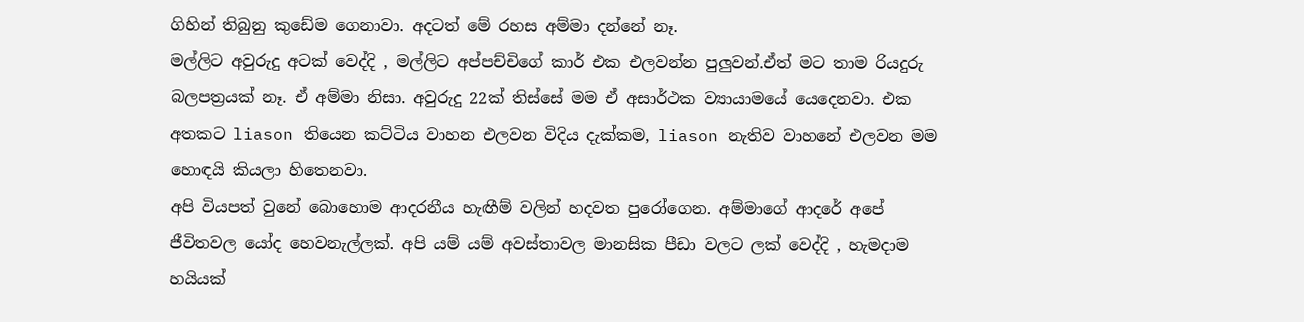ගිහින් තිබුනු කුඩේම ගෙනාවා. අදටත් මේ රහස අම්මා දන්නේ නෑ.
මල්ලිට අවුරුදු අටක් වෙද්දි , මල්ලිට අප්පච්චිගේ කාර් එක එලවන්න පුලුවන්.ඒත් මට තාම රියදුරු බලපත්‍රයක් නෑ. ඒ අම්මා නිසා. අවුරුදු 22ක් තිස්සේ මම ඒ අසාර්ථක ව්‍යායාමයේ යෙදෙනවා. එක අතකට liason තියෙන කට්ටිය වාහන එලවන විදිය දැක්කම, liason නැතිව වාහනේ එලවන මම හොඳයි කියලා හිතෙනවා.
අපි වියපත් වුනේ බොහොම ආදරනීය හැඟීම් වලින් හදවත පුරෝගෙන. අම්මාගේ ආදරේ අපේ ජීවිතවල යෝද හෙවනැල්ලක්. අපි යම් යම් අවස්තාවල මානසික පීඩා වලට ලක් වෙද්දි , හැමදාම හයියක්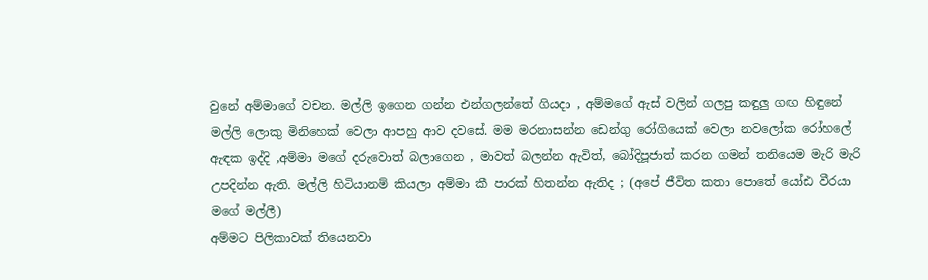වුනේ අම්මාගේ වචන. මල්ලි ඉගෙන ගන්න එන්ගලන්තේ ගියදා , අම්මගේ ඇස් වලින් ගලපු කඳුලු ගඟ හිඳුනේ මල්ලි ලොකු මිනිහෙක් වෙලා ආපහු ආව දවසේ. මම මරනාසන්න ඩෙන්ගු රෝගියෙක් වෙලා නවලෝක රෝහලේ ඇඳක ඉද්දි ,අම්මා මගේ දරුවොත් බලාගෙන , මාවත් බලන්න ඇවිත්, බෝදිපූජාත් කරන ගමන් තනියෙම මැරි මැරි උපදින්න ඇති. මල්ලි හිටියානම් කියලා අම්මා කී පාරක් හිතන්න ඇතිද ; (අපේ ජීවිත කතා පොතේ යෝඪ වීරයා මගේ මල්ලී)
අම්මට පිලිකාවක් තියෙනවා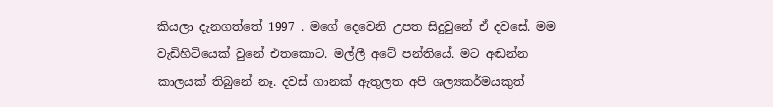කියලා දැනගත්තේ 1997 . මගේ දෙවෙනි උපත සිදුවුනේ ඒ දවසේ. මම වැඩිහිටියෙක් වුනේ එතකොට. මල්ලී අටේ පන්තියේ. මට අඬන්න කාලයක් තිබුනේ නෑ. දවස් ගානක් ඇතුලත අපි ශල්‍යකර්මයකුත්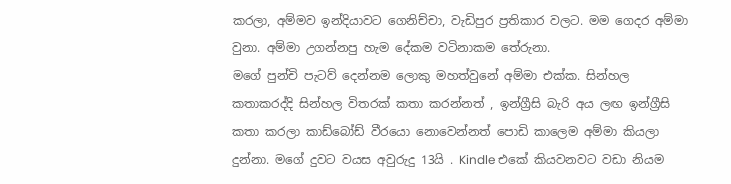කරලා, අම්මව ඉන්දියාවට ගෙනිච්චා, වැඩිපුර ප්‍රතිකාර වලට. මම ගෙදර අම්මා වුනා. අම්මා උගන්නපු හැම දේකම වටිනාකම තේරුනා.
මගේ පුන්චි පැටව් දෙන්නම ලොකු මහත්වුනේ අම්මා එක්ක. සින්හල කතාකරද්දි සින්හල විතරක් කතා කරන්නත් , ඉන්ග්‍රීසි බැරි අය ලඟ ඉන්ග්‍රීසි කතා කරලා කාඩ්බෝඩ් වීරයො නොවෙන්නත් පොඩි කාලෙම අම්මා කියලා දුන්නා. මගේ දුවට වයස අවුරුදු 13යි . Kindle එකේ කියවනවට වඩා නියම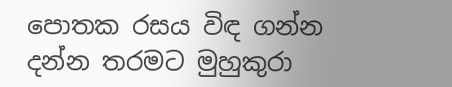පොතක රසය විඳ ගන්න දන්න තරමට මුහුකුරා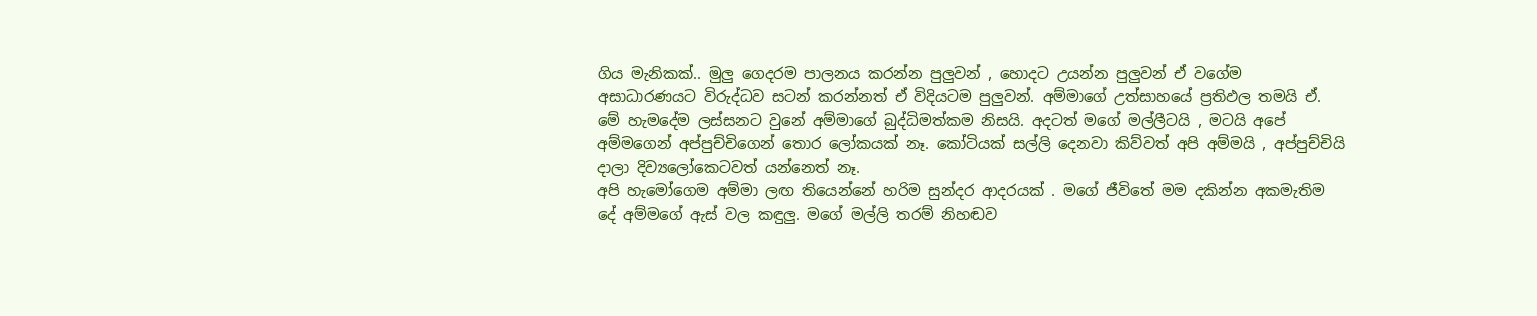ගිය මැනිකක්.. මුලු ගෙදරම පාලනය කරන්න පුලුවන් , හොදට උයන්න පුලුවන් ඒ වගේම අසාධාරණයට විරුද්ධව සටන් කරන්නත් ඒ විදියටම පුලුවන්. අම්මාගේ උත්සාහයේ ප්‍රතිඵල තමයි ඒ.
මේ හැමදේම ලස්සනට වුනේ අම්මාගේ බුද්ධිමත්කම නිසයි. අදටත් මගේ මල්ලීටයි , මටයි අපේ අම්මගෙන් අප්පුච්චිගෙන් තොර ලෝකයක් නෑ. කෝටියක් සල්ලි දෙනවා කිව්වත් අපි අම්මයි , අප්පුච්චියි දාලා දිව්‍යලෝකෙටවත් යන්නෙත් නෑ.
අපි හැමෝගෙම අම්මා ලඟ තියෙන්නේ හරිම සුන්දර ආදරයක් . මගේ ජීවිතේ මම දකින්න අකමැතිම දේ අම්මගේ ඇස් වල කඳුලු. මගේ මල්ලි තරම් නිහඬව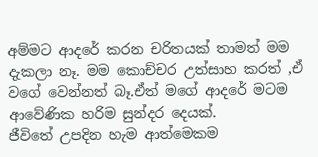අම්මට ආදරේ කරන චරිතයක් තාමත් මම දැකලා නෑ. මම කොච්චර උත්සාහ කරත් ,ඒ වගේ වෙන්නත් බෑ.ඒත් මගේ ආදරේ මටම ආවේණික හරිම සුන්දර දෙයක්.
ජීවිතේ උපදින හැම ආත්මෙකම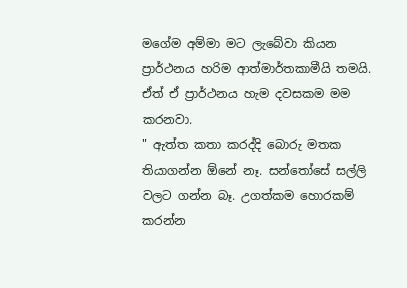මගේම අම්මා මට ලැබේවා කියන ප්‍රාර්ථනය හරිම ආත්මාර්තකාමීයි තමයි. ඒත් ඒ ප්‍රාර්ථනය හැම දවසකම මම කරනවා.
" ඇත්ත කතා කරද්දි බොරු මතක තියාගන්න ඕනේ නෑ. සන්තෝසේ සල්ලි වලට ගන්න බෑ. උගත්කම හොරකම් කරන්න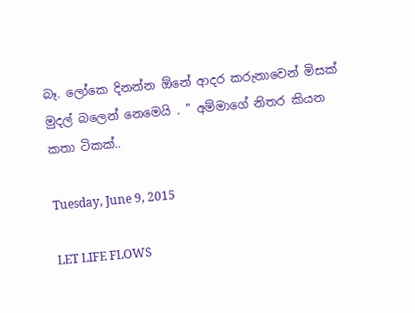බෑ. ලෝකෙ දිනන්න ඕනේ ආදර කරුනාවෙන් මිසක් මුදල් බලෙන් නෙමෙයි . " අම්මාගේ නිතර කියන කතා ටිකක්..

Tuesday, June 9, 2015

LET LIFE FLOWS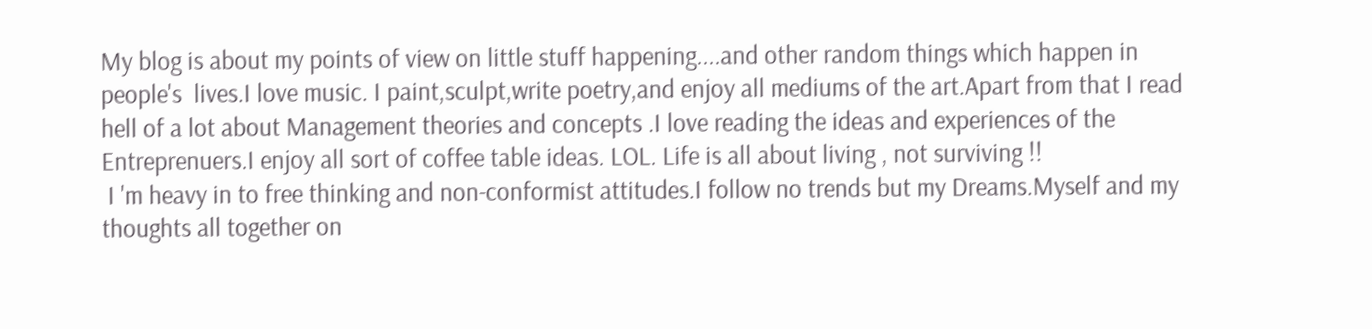My blog is about my points of view on little stuff happening....and other random things which happen in people's  lives.I love music. I paint,sculpt,write poetry,and enjoy all mediums of the art.Apart from that I read hell of a lot about Management theories and concepts .I love reading the ideas and experiences of the Entreprenuers.I enjoy all sort of coffee table ideas. LOL. Life is all about living , not surviving !!
 I 'm heavy in to free thinking and non-conformist attitudes.I follow no trends but my Dreams.Myself and my thoughts all together on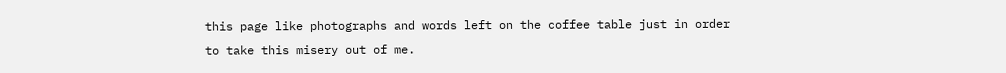this page like photographs and words left on the coffee table just in order to take this misery out of me.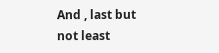And , last but not least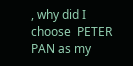, why did I choose  PETER PAN as my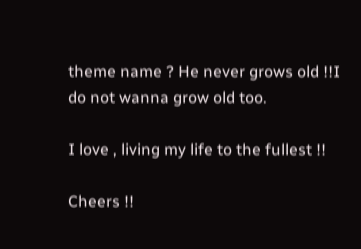theme name ? He never grows old !!I do not wanna grow old too.

I love , living my life to the fullest !!

Cheers !!